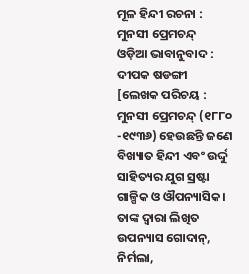ମୂଳ ହିନ୍ଦୀ ରଚନା : ମୁନସୀ ପ୍ରେମଚନ୍ଦ୍
ଓଡ଼ିଆ ଭାବାନୁବାଦ : ଦୀପକ ଷଡଙ୍ଗୀ
[ଲେଖକ ପରିଚୟ : ମୁନସୀ ପ୍ରେମଚନ୍ଦ୍ (୧୮୮୦ -୧୯୩୬) ହେଉଛନ୍ତି ଜଣେ ବିଖ୍ୟାତ ହିନ୍ଦୀ ଏବଂ ଉର୍ଦ୍ଦୁ ସାହିତ୍ୟର ଯୁଗ ସ୍ରଷ୍ଟା ଗାଳ୍ପିକ ଓ ଔପନ୍ୟାସିକ। ତାଙ୍କ ଦ୍ବାରା ଲିଖିତ ଉପନ୍ୟାସ ଗୋଦାନ୍, ନିର୍ମଲା,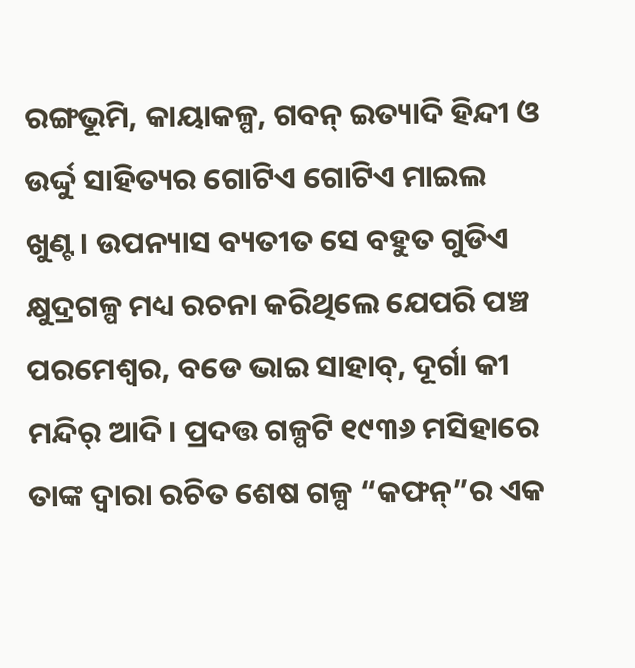ରଙ୍ଗଭୂମି, କାୟାକଳ୍ପ, ଗବନ୍ ଇତ୍ୟାଦି ହିନ୍ଦୀ ଓ ଉର୍ଦ୍ଦୁ ସାହିତ୍ୟର ଗୋଟିଏ ଗୋଟିଏ ମାଇଲ ଖୁଣ୍ଟ। ଉପନ୍ୟାସ ବ୍ୟତୀତ ସେ ବହୁତ ଗୁଡିଏ କ୍ଷୁଦ୍ରଗଳ୍ପ ମଧ୍ୟ ରଚନା କରିଥିଲେ ଯେପରି ପଞ୍ଚ ପରମେଶ୍ବର, ବଡେ ଭାଇ ସାହାବ୍, ଦୂର୍ଗା କୀ ମନ୍ଦିର୍ ଆଦି। ପ୍ରଦତ୍ତ ଗଳ୍ପଟି ୧୯୩୬ ମସିହାରେ ତାଙ୍କ ଦ୍ବାରା ରଚିତ ଶେଷ ଗଳ୍ପ “କଫନ୍”ର ଏକ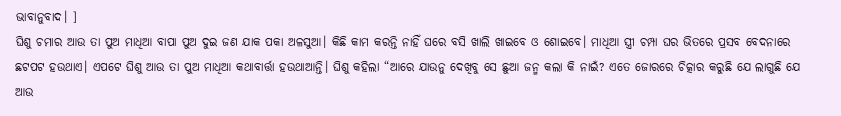ଭାବାନୁବାଦ। ]
ଘିଶୁ ଚମାର ଆଉ ତା ପୁଅ ମାଧିଆ ବାପା ପୁଅ ଦୁଇ ଜଣ ଯାକ ପକା ଅଳସୁଆ। କିଛି କାମ କରନ୍ତି ନାହିଁ ଘରେ ବସି ଖାଲି ଖାଇବେ ଓ ଶୋଇବେ। ମାଧିଆ ସ୍ତ୍ରୀ ଚମ୍ପା ଘର ଭିତରେ ପ୍ରସବ ବେଦନାରେ ଛଟପଟ ହଉଥାଏ। ଏପଟେ ଘିଶୁ ଆଉ ତା ପୁଅ ମାଧିଆ କଥାବାର୍ତ୍ତା ହଉଥାଆନ୍ତି। ଘିଶୁ କହିଲା “ଆରେ ଯାଉନୁ ଦେଖିବୁ ସେ ଛୁଆ ଜନ୍ମ କଲା କି ନାଇଁ? ଏତେ ଜୋରରେ ଚିତ୍କାର କରୁଛି ଯେ ଲାଗୁଛି ଯେ ଆଉ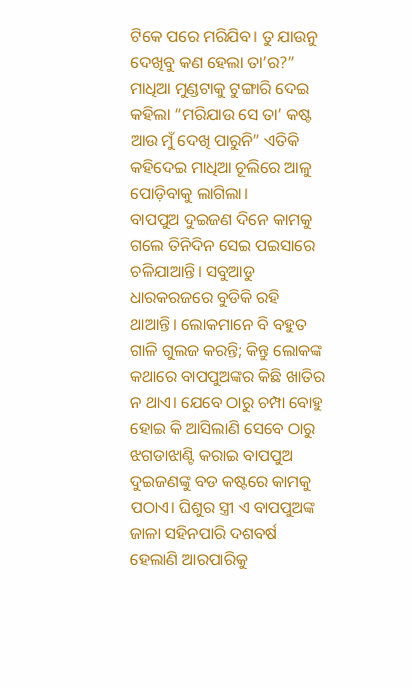ଟିକେ ପରେ ମରିଯିବ। ତୁ ଯାଉନୁ ଦେଖିବୁ କଣ ହେଲା ତା’ର?” ମାଧିଆ ମୁଣ୍ଡଟାକୁ ଟୁଙ୍ଗାରି ଦେଇ କହିଲା “ମରିଯାଉ ସେ ତା’ କଷ୍ଟ ଆଉ ମୁଁ ଦେଖି ପାରୁନି” ଏତିକି କହିଦେଇ ମାଧିଆ ଚୂଲିରେ ଆଳୁ ପୋଡ଼ିବାକୁ ଲାଗିଲା।
ବାପପୁଅ ଦୁଇଜଣ ଦିନେ କାମକୁ ଗଲେ ତିନିଦିନ ସେଇ ପଇସାରେ ଚଳିଯାଆନ୍ତି। ସବୁଆଡୁ ଧାରକରଜରେ ବୁଡିକି ରହି ଥାଆନ୍ତି। ଲୋକମାନେ ବି ବହୁତ ଗାଳି ଗୁଲଜ କରନ୍ତି; କିନ୍ତୁ ଲୋକଙ୍କ କଥାରେ ବାପପୁଅଙ୍କର କିଛି ଖାତିର ନ ଥାଏ। ଯେବେ ଠାରୁ ଚମ୍ପା ବୋହୁ ହୋଇ କି ଆସିଲାଣି ସେବେ ଠାରୁ ଝଗଡାଝାଣ୍ଟି କରାଇ ବାପପୁଅ ଦୁଇଜଣଙ୍କୁ ବଡ କଷ୍ଟରେ କାମକୁ ପଠାଏ। ଘିଶୁର ସ୍ତ୍ରୀ ଏ ବାପପୁଅଙ୍କ ଜାଳା ସହିନପାରି ଦଶବର୍ଷ ହେଲାଣି ଆରପାରିକୁ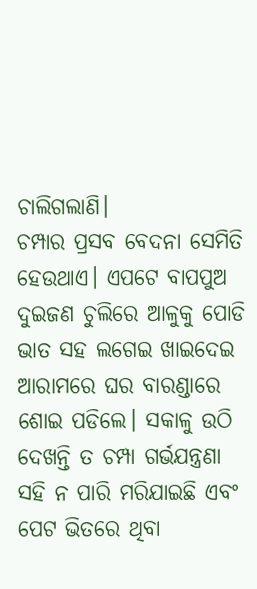ଚାଲିଗଲାଣି।
ଚମ୍ପାର ପ୍ରସବ ବେଦନା ସେମିତି ହେଉଥାଏ। ଏପଟେ ବାପପୁଅ ଦୁଇଜଣ ଚୁଲିରେ ଆଳୁକୁ ପୋଡି ଭାତ ସହ ଲଗେଇ ଖାଇଦେଇ ଆରାମରେ ଘର ବାରଣ୍ଡାରେ ଶୋଇ ପଡିଲେ। ସକାଳୁ ଉଠି ଦେଖନ୍ତି ତ ଚମ୍ପା ଗର୍ଭଯନ୍ତ୍ରଣା ସହି ନ ପାରି ମରିଯାଇଛି ଏବଂ ପେଟ ଭିତରେ ଥିବା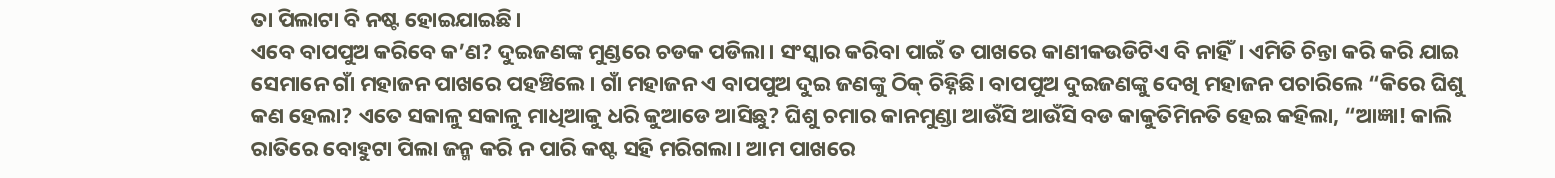ତା ପିଲାଟା ବି ନଷ୍ଟ ହୋଇଯାଇଛି।
ଏବେ ବାପପୁଅ କରିବେ କ’ଣ? ଦୁଇଜଣଙ୍କ ମୁଣ୍ଡରେ ଚଡକ ପଡିଲା। ସଂସ୍କାର କରିବା ପାଇଁ ତ ପାଖରେ କାଣୀକଉଡିଟିଏ ବି ନାହିଁ। ଏମିତି ଚିନ୍ତା କରି କରି ଯାଇ ସେମାନେ ଗାଁ ମହାଜନ ପାଖରେ ପହଞ୍ଚିଲେ। ଗାଁ ମହାଜନ ଏ ବାପପୁଅ ଦୁଇ ଜଣଙ୍କୁ ଠିକ୍ ଚିହ୍ନିଛି। ବାପପୁଅ ଦୁଇଜଣଙ୍କୁ ଦେଖି ମହାଜନ ପଚାରିଲେ “କିରେ ଘିଶୁ କଣ ହେଲା? ଏତେ ସକାଳୁ ସକାଳୁ ମାଧିଆକୁ ଧରି କୁଆଡେ ଆସିଛୁ? ଘିଶୁ ଚମାର କାନମୁଣ୍ଡା ଆଉଁସି ଆଉଁସି ବଡ କାକୁତିମିନତି ହେଇ କହିଲା, “ଆଜ୍ଞା! କାଲି ରାତିରେ ବୋହୁଟା ପିଲା ଜନ୍ମ କରି ନ ପାରି କଷ୍ଟ ସହି ମରିଗଲା। ଆମ ପାଖରେ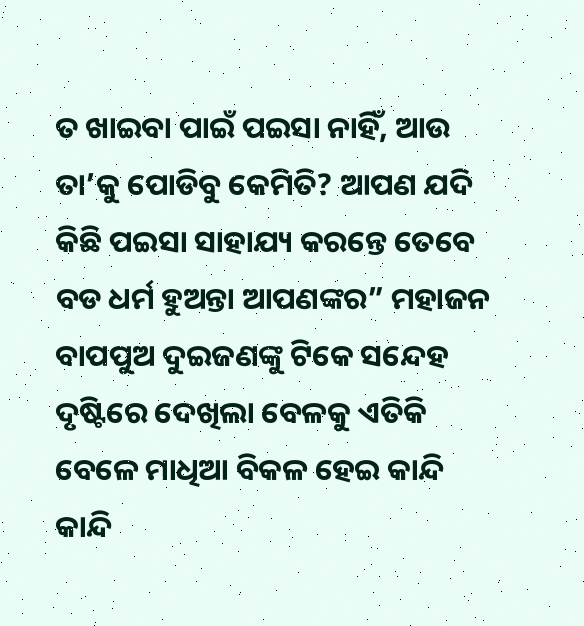ତ ଖାଇବା ପାଇଁ ପଇସା ନାହିଁ, ଆଉ ତା’କୁ ପୋଡିବୁ କେମିତି? ଆପଣ ଯଦି କିଛି ପଇସା ସାହାଯ୍ୟ କରନ୍ତେ ତେବେ ବଡ ଧର୍ମ ହୁଅନ୍ତା ଆପଣଙ୍କର” ମହାଜନ ବାପପୁଅ ଦୁଇଜଣଙ୍କୁ ଟିକେ ସନ୍ଦେହ ଦୃଷ୍ଟିରେ ଦେଖିଲା ବେଳକୁ ଏତିକି ବେଳେ ମାଧିଆ ବିକଳ ହେଇ କାନ୍ଦି କାନ୍ଦି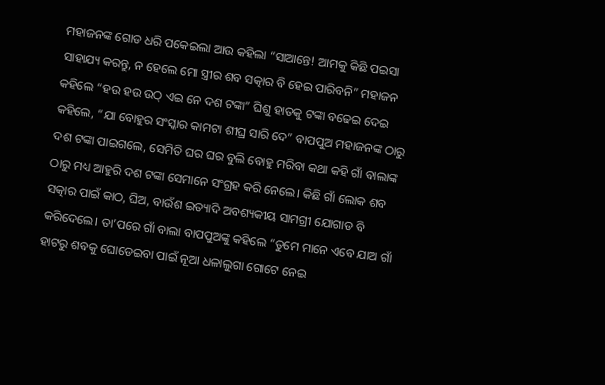ମହାଜନଙ୍କ ଗୋଡ ଧରି ପକେଇଲା ଆଉ କହିଲା “ସାଆନ୍ତେ! ଆମକୁ କିଛି ପଇସା ସାହାଯ୍ୟ କରନ୍ତୁ, ନ ହେଲେ ମୋ ସ୍ତ୍ରୀର ଶବ ସତ୍କାର ବି ହେଇ ପାରିବନି” ମହାଜନ କହିଲେ “ହଉ ହଉ ଉଠ୍ ଏଇ ନେ ଦଶ ଟଙ୍କା” ଘିଶୁ ହାତକୁ ଟଙ୍କା ବଢେଇ ଦେଇ କହିଲେ, “ଯା ବୋହୁର ସଂସ୍କାର କାମଟା ଶୀଘ୍ର ସାରି ଦେ” ବାପପୁଅ ମହାଜନଙ୍କ ଠାରୁ ଦଶ ଟଙ୍କା ପାଇଗଲେ, ସେମିତି ଘର ଘର ବୁଲି ବୋହୁ ମରିବା କଥା କହି ଗାଁ ବାଲାଙ୍କ ଠାରୁ ମଧ୍ୟ ଆହୁରି ଦଶ ଟଙ୍କା ସେମାନେ ସଂଗ୍ରହ କରି ନେଲେ। କିଛି ଗାଁ ଲୋକ ଶବ ସତ୍କାର ପାଇଁ କାଠ, ଘିଅ, ବାଉଁଶ ଇତ୍ୟାଦି ଅବଶ୍ୟକୀୟ ସାମଗ୍ରୀ ଯୋଗାଡ ବି କରିଦେଲେ। ତା’ପରେ ଗାଁ ବାଲା ବାପପୁଅଙ୍କୁ କହିଲେ “ତୁମେ ମାନେ ଏବେ ଯାଅ ଗାଁ ହାଟରୁ ଶବକୁ ଘୋଡେଇବା ପାଇଁ ନୂଆ ଧଳାଲୁଗା ଗୋଟେ ନେଇ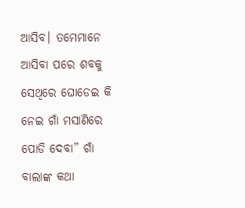ଆସିବ। ତମେମାନେ ଆସିବା ପରେ ଶବକୁ ସେଥିରେ ଘୋଡେଇ କି ନେଇ ଗାଁ ମସାଣିରେ ପୋଡି ଦେବା” ଗାଁ ବାଲାଙ୍କ କଥା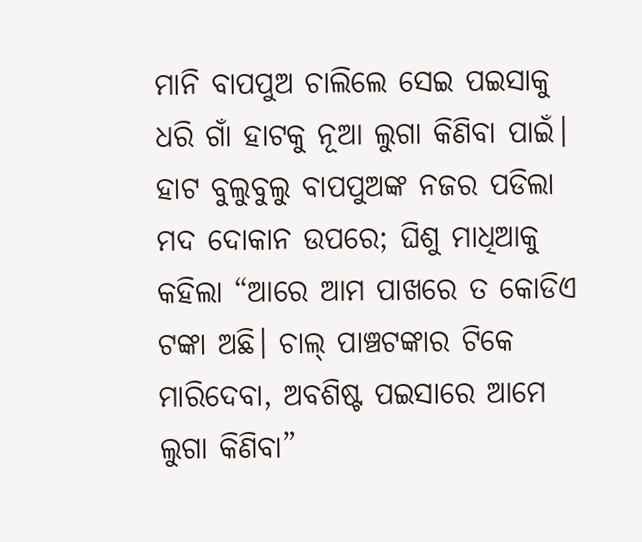ମାନି ବାପପୁଅ ଚାଲିଲେ ସେଇ ପଇସାକୁ ଧରି ଗାଁ ହାଟକୁ ନୂଆ ଲୁଗା କିଣିବା ପାଇଁ। ହାଟ ବୁଲୁବୁଲୁ ବାପପୁଅଙ୍କ ନଜର ପଡିଲା ମଦ ଦୋକାନ ଉପରେ; ଘିଶୁ ମାଧିଆକୁ କହିଲା “ଆରେ ଆମ ପାଖରେ ତ କୋଡିଏ ଟଙ୍କା ଅଛି। ଚାଲ୍ ପାଞ୍ଚଟଙ୍କାର ଟିକେ ମାରିଦେବା, ଅବଶିଷ୍ଟ ପଇସାରେ ଆମେ ଲୁଗା କିଣିବା”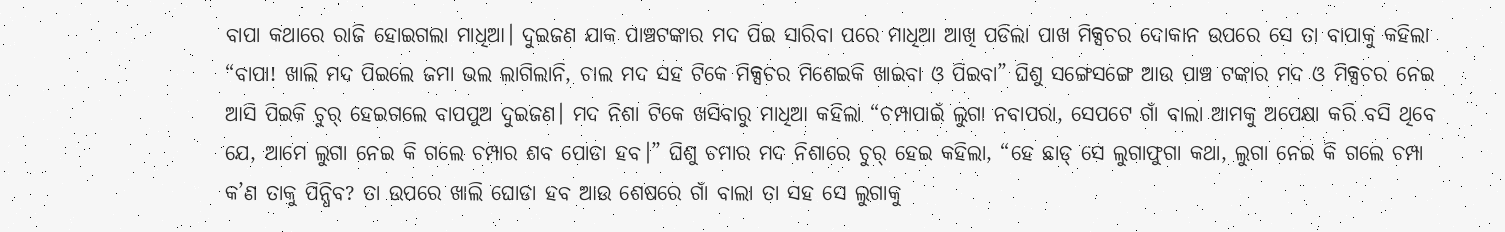ବାପା କଥାରେ ରାଜି ହୋଇଗଲା ମାଧିଆ। ଦୁଇଜଣ ଯାକ ପାଞ୍ଚଟଙ୍କାର ମଦ ପିଇ ସାରିବା ପରେ ମାଧିଆ ଆଖି ପଡିଲା ପାଖ ମିକ୍ସଚର ଦୋକାନ ଉପରେ ସେ ତା ବାପାକୁ କହିଲା “ବାପା! ଖାଲି ମଦ ପିଇଲେ ଜମା ଭଲ ଲାଗିଲାନି, ଚାଲ ମଦ ସହ ଟିକେ ମିକ୍ସଚର ମିଶେଇକି ଖାଇବା ଓ ପିଇବା” ଘିଶୁ ସଙ୍ଗେସଙ୍ଗେ ଆଉ ପାଞ୍ଚ ଟଙ୍କାର ମଦ ଓ ମିକ୍ସଚର ନେଇ ଆସି ପିଇକି ଚୁର୍ ହେଇଗଲେ ବାପପୁଅ ଦୁଇଜଣ। ମଦ ନିଶା ଟିକେ ଖସିବାରୁ ମାଧିଆ କହିଲା “ଚମ୍ପାପାଇଁ ଲୁଗା ନବାପରା, ସେପଟେ ଗାଁ ବାଲା ଆମକୁ ଅପେକ୍ଷା କରି ବସି ଥିବେ ଯେ, ଆମେ ଲୁଗା ନେଇ କି ଗଲେ ଚମ୍ପାର ଶବ ପୋଡା ହବ।” ଘିଶୁ ଚମାର ମଦ ନିଶାରେ ଚୁର୍ ହେଇ କହିଲା, “ହେ ଛାଡ୍ ସେ ଲୁଗାଫୁଗା କଥା, ଲୁଗା ନେଇ କି ଗଲେ ଚମ୍ପା କ’ଣ ତାକୁ ପିନ୍ଧିବ? ତା ଉପରେ ଖାଲି ଘୋଡା ହବ ଆଉ ଶେଷରେ ଗାଁ ବାଲା ତା ସହ ସେ ଲୁଗାକୁ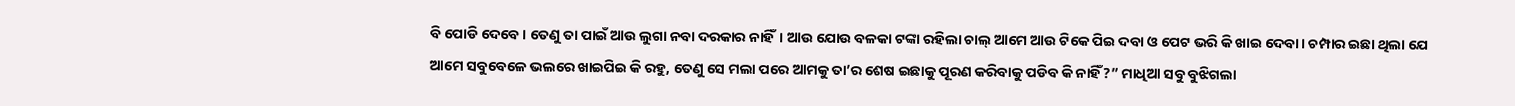ବି ପୋଡି ଦେବେ। ତେଣୁ ତା ପାଇଁ ଆଉ ଲୁଗା ନବା ଦରକାର ନାହିଁ। ଆଉ ଯୋଉ ବଳକା ଟଙ୍କା ରହିଲା ଚାଲ୍ ଆମେ ଆଉ ଟିକେ ପିଇ ଦବା ଓ ପେଟ ଭରି କି ଖାଇ ଦେବା। ଚମ୍ପାର ଇଛା ଥିଲା ଯେ ଆମେ ସବୁବେଳେ ଭଲରେ ଖାଇପିଇ କି ରହୁ, ତେଣୁ ସେ ମଲା ପରେ ଆମକୁ ତା’ର ଶେଷ ଇଛାକୁ ପୂରଣ କରିବାକୁ ପଡିବ କି ନାହିଁ?” ମାଧିଆ ସବୁ ବୁଝିଗଲା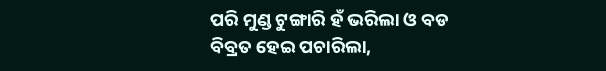ପରି ମୁଣ୍ଡ ଟୁଙ୍ଗାରି ହଁ ଭରିଲା ଓ ବଡ ବିବ୍ରତ ହେଇ ପଚାରିଲା,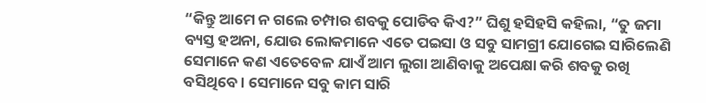“କିନ୍ତୁ ଆମେ ନ ଗଲେ ଚମ୍ପାର ଶବକୁ ପୋଡିବ କିଏ?” ଘିଶୁ ହସିହସି କହିଲା, “ତୁ ଜମା ବ୍ୟସ୍ତ ହଅନା, ଯୋଉ ଲୋକମାନେ ଏତେ ପଇସା ଓ ସବୁ ସାମଗ୍ରୀ ଯୋଗେଇ ସାରିଲେଣି ସେମାନେ କଣ ଏତେବେଳ ଯାଏଁ ଆମ ଲୁଗା ଆଣିବାକୁ ଅପେକ୍ଷା କରି ଶବକୁ ରଖି ବସିଥିବେ। ସେମାନେ ସବୁ କାମ ସାରି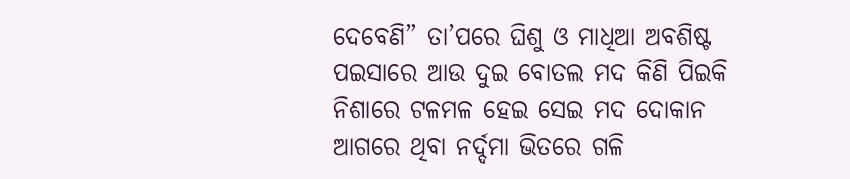ଦେବେଣି” ତା’ପରେ ଘିଶୁ ଓ ମାଧିଆ ଅବଶିଷ୍ଟ ପଇସାରେ ଆଉ ଦୁଇ ବୋତଲ ମଦ କିଣି ପିଇକି ନିଶାରେ ଟଳମଳ ହେଇ ସେଇ ମଦ ଦୋକାନ ଆଗରେ ଥିବା ନର୍ଦ୍ଦମା ଭିତରେ ଗଳି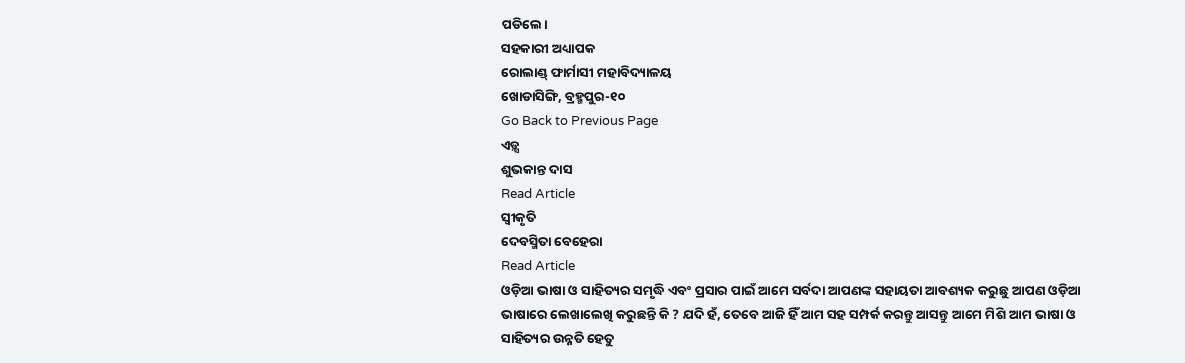ପଡିଲେ।
ସହକାରୀ ଅଧ୍ୟାପକ
ରୋଲାଣ୍ଡ୍ ଫାର୍ମାସୀ ମହାବିଦ୍ୟାଳୟ
ଖୋଡାସିଙ୍ଗି, ବ୍ରହ୍ମପୁର-୧୦
Go Back to Previous Page
ଏଡ଼୍ସ
ଶୁଭକାନ୍ତ ଦାସ
Read Article
ସ୍ବୀକୃତି
ଦେବସ୍ମିତା ବେହେରା
Read Article
ଓଡ଼ିଆ ଭାଷା ଓ ସାହିତ୍ୟର ସମୃଦ୍ଧି ଏବଂ ପ୍ରସାର ପାଇଁ ଆମେ ସର୍ବଦା ଆପଣଙ୍କ ସହାୟତା ଆବଶ୍ୟକ କରୁଛୁ ଆପଣ ଓଡ଼ିଆ ଭାଷାରେ ଲେଖାଲେଖି କରୁଛନ୍ତି କି ? ଯଦି ହଁ, ତେବେ ଆଜି ହିଁ ଆମ ସହ ସମ୍ପର୍କ କରନ୍ତୁ ଆସନ୍ତୁ ଆମେ ମିଶି ଆମ ଭାଷା ଓ ସାହିତ୍ୟର ଉନ୍ନତି ହେତୁ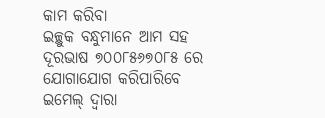କାମ କରିବା
ଇଚ୍ଛୁକ ବନ୍ଧୁମାନେ ଆମ ସହ ଦୂରଭାଷ ୭୦୦୮୫୬୭୦୮୫ ରେ ଯୋଗାଯୋଗ କରିପାରିବେ
ଇମେଲ୍ ଦ୍ବାରା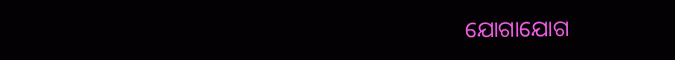ଯୋଗାଯୋଗ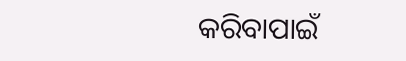କରିବାପାଇଁ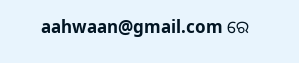aahwaan@gmail.com ରେ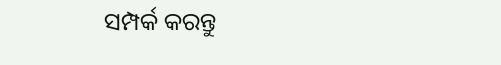ସମ୍ପର୍କ କରନ୍ତୁ